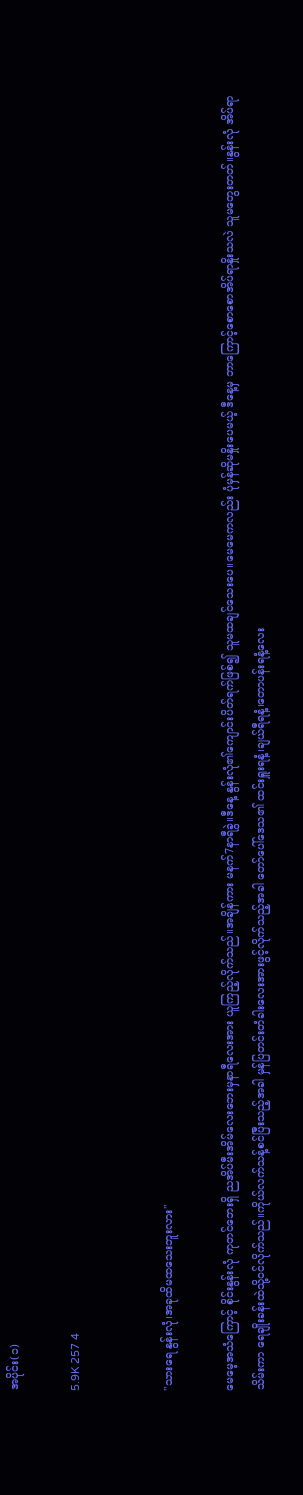အပိုင်း(၁)

5.9K 257 4


"သားရေ နွန်းလုံ၊အခုထိမထသေးဘူးလား"

မေမေ့အသံကြောင့် စိုင်းနွန်းလုံ ကုတင်ဘေးရှိ ညအိပ်မီးအိမ်လေးဘေးမှနာရီလေးအား ယူကြည့်လိုက်သည်။အချိန်ကား မနက်7နာရီခွဲ။ဒီနေ့ နွန်းလုံ၏ကျောင်းပိတ်ရက်ဖြစ်၍ သူမထချင်သေးပေ။မေမေကလည်း ပုံမှန်ဆိုမနှိုးပေမယ့် ဒီနေ့မှ ဘာကြောင့်စောစောအိပ်ရာနှိုးသလဲ သူမတွေးတတ်။နွန်းလုံ အိပ်ရာသိမ်းကာ ရေချိုးခန်းထဲသို့၀င်လိုက်သည်။‌ကိုယ်လက်သန့်စင်ပြီးသည့်အခါ မှန်ပြတင်းတံခါးလေးအားဖွင့်လိုက်သည့်အခါ တော်ပေါ်ဒေသ၏ ထင်းရှူးရနံ့၊ချယ်ရီရနံ့၊တောပန်းရနံ့လေး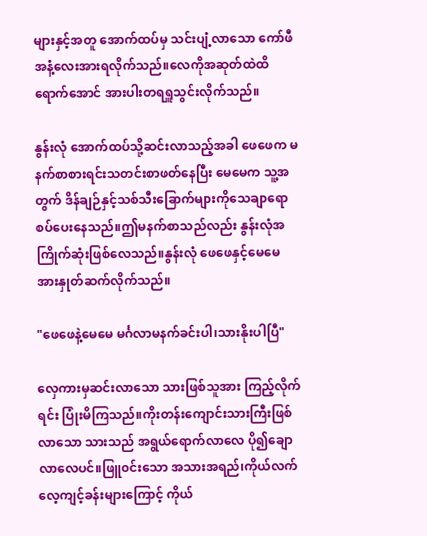များနှင့်အတူ အောက်ထပ်မှ သင်းပျံ့လာသော ကော်ဖီအနံ့လေးအားရလိုက်သည်။လေကိုအဆုတ်ထဲထိရောက်အောင် အားပါးတရရှူသွင်းလိုက်သည်။

နွန်းလုံ အောက်ထပ်သို့ဆင်းလာသည့်အခါ ဖေဖေက မနက်စာစားရင်းသတင်းစာဖတ်နေပြီး မေမေက သူ့အတွက် ဒိန်ချဉ်နှင့်သစ်သီးခြောက်များကိုသေချာရောစပ်ပေးနေသည်။ဤမနက်စာသည်လည်း နွန်းလုံအကြိုက်ဆုံးဖြစ်လေသည်။နွန်းလုံ ဖေဖေနှင့်မေမေအားနှုတ်ဆက်လိုက်သည်။

"ဖေဖေနဲ့မေမေ မင်္ဂလာမနက်ခင်းပါ၊သားနိုးပါပြီ"

လှေကားမှဆင်းလာသော သားဖြစ်သူအား ကြည့်လိုက်ရင်း ပြုံးမိကြသည်။ကိုးတန်းကျောင်းသားကြီးဖြစ်လာသော သားသည် အရွယ်ရောက်လာလေ ပို၍ချောလာလေပင်။ဖြူ၀င်းသော အသားအရည်၊ကိုယ်လက်လေ့ကျင့်ခန်းများကြောင့် ကိုယ်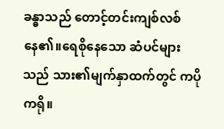ခန္ဓာသည် တောင့်တင်းကျစ်လစ်နေ၏။ရေစိုနေသော ဆံပင်များသည် သား၏မျက်နှာထက်တွင် ကပိုကရို။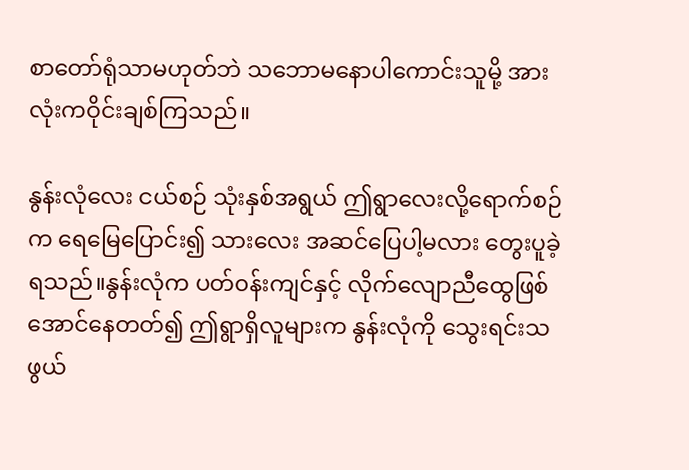စာတော်ရုံသာမဟုတ်ဘဲ သဘောမနောပါကောင်းသူမို့ အားလုံးကဝိုင်းချစ်ကြသည်။

နွန်းလုံလေး ငယ်စဉ် သုံးနှစ်အရွယ် ဤရွာလေးလို့ရောက်စဉ်က ရေမြေပြောင်း၍ သားလေး အဆင်ပြေပါ့မလား တွေးပူခဲ့ရသည်။နွန်းလုံက ပတ်၀န်းကျင်နှင့် လိုက်လျောညီထွေဖြစ်အောင်နေတတ်၍ ဤရွာရှိလူများက နွန်းလုံကို သွေးရင်းသဖွယ်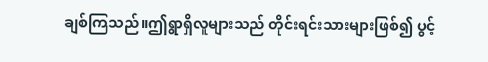ချစ်ကြသည်။ဤရွာရှိလူများသည် တိုင်းရင်းသားများဖြစ်၍ ပွင့်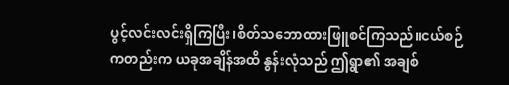ပွင့်လင်းလင်းရှိကြပြီး၊စိတ်သဘောထားဖြူစင်ကြသည်။ငယ်စဉ်ကတည်းက ယခုအချိန်အထိ နွန်းလုံသည် ဤရွာ၏ အချစ်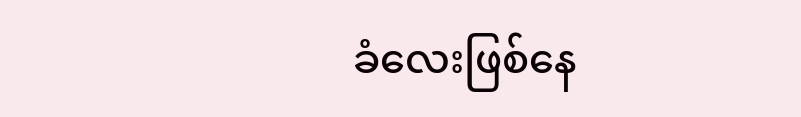ခံလေးဖြစ်နေ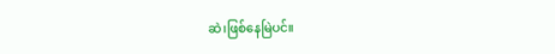ဆဲ၊ဖြစ်နေမြဲပင်။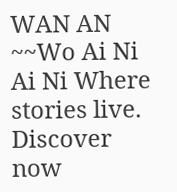WAN AN ~~Wo Ai Ni Ai Ni Where stories live. Discover now